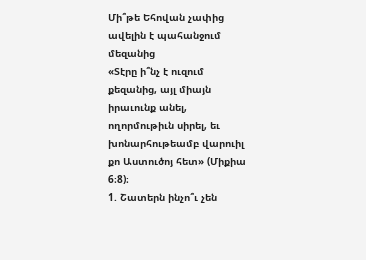Մի՞թե Եհովան չափից ավելին է պահանջում մեզանից
«Տէրը ի՞նչ է ուզում քեզանից, այլ միայն իրաւունք անել, ողորմութիւն սիրել, եւ խոնարհութեամբ վարուիլ քո Աստուծոյ հետ» (Միքիա 6։8)։
1. Շատերն ինչո՞ւ չեն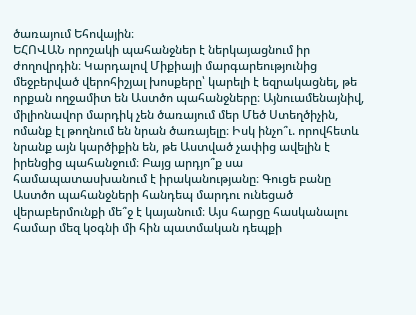ծառայում Եհովային։
ԵՀՈՎԱՆ որոշակի պահանջներ է ներկայացնում իր ժողովրդին։ Կարդալով Միքիայի մարգարեությունից մեջբերված վերոհիշյալ խոսքերը՝ կարելի է եզրակացնել, թե որքան ողջամիտ են Աստծո պահանջները։ Այնուամենայնիվ, միլիոնավոր մարդիկ չեն ծառայում մեր Մեծ Ստեղծիչին, ոմանք էլ թողնում են նրան ծառայելը։ Իսկ ինչո՞ւ. որովհետև նրանք այն կարծիքին են, թե Աստված չափից ավելին է իրենցից պահանջում։ Բայց արդյո՞ք սա համապատասխանում է իրականությանը։ Գուցե բանը Աստծո պահանջների հանդեպ մարդու ունեցած վերաբերմունքի մե՞ջ է կայանում։ Այս հարցը հասկանալու համար մեզ կօգնի մի հին պատմական դեպքի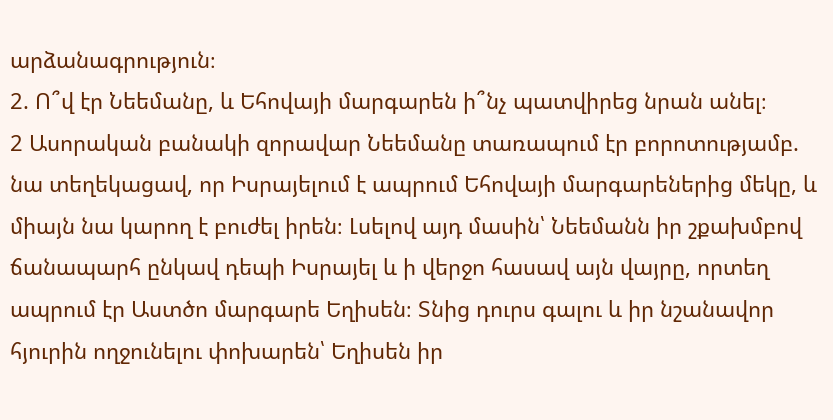արձանագրություն։
2. Ո՞վ էր Նեեմանը, և Եհովայի մարգարեն ի՞նչ պատվիրեց նրան անել։
2 Ասորական բանակի զորավար Նեեմանը տառապում էր բորոտությամբ. նա տեղեկացավ, որ Իսրայելում է ապրում Եհովայի մարգարեներից մեկը, և միայն նա կարող է բուժել իրեն։ Լսելով այդ մասին՝ Նեեմանն իր շքախմբով ճանապարհ ընկավ դեպի Իսրայել և ի վերջո հասավ այն վայրը, որտեղ ապրում էր Աստծո մարգարե Եղիսեն։ Տնից դուրս գալու և իր նշանավոր հյուրին ողջունելու փոխարեն՝ Եղիսեն իր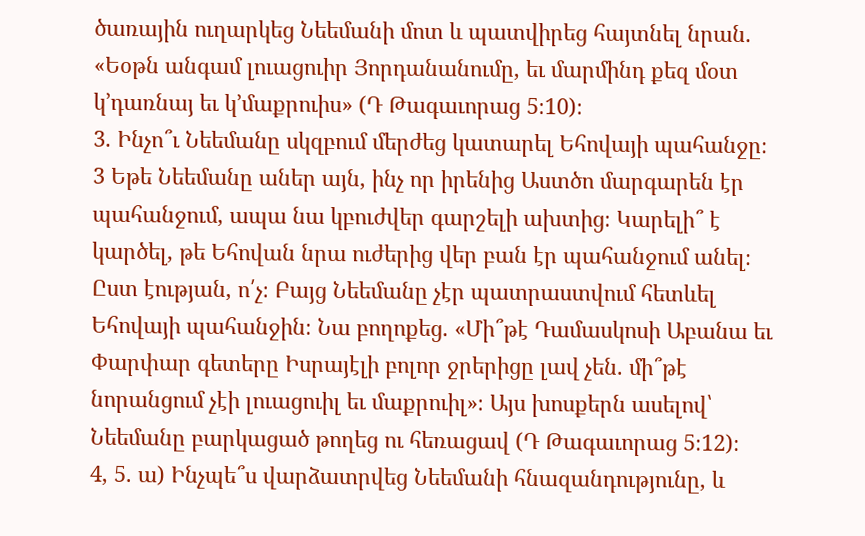ծառային ուղարկեց Նեեմանի մոտ և պատվիրեց հայտնել նրան. «Եօթն անգամ լուացուիր Յորդանանումը, եւ մարմինդ քեզ մօտ կ’դառնայ եւ կ’մաքրուիս» (Դ Թագաւորաց 5։10)։
3. Ինչո՞ւ Նեեմանը սկզբում մերժեց կատարել Եհովայի պահանջը։
3 Եթե Նեեմանը աներ այն, ինչ որ իրենից Աստծո մարգարեն էր պահանջում, ապա նա կբուժվեր գարշելի ախտից։ Կարելի՞ է կարծել, թե Եհովան նրա ուժերից վեր բան էր պահանջում անել։ Ըստ էության, ո՛չ։ Բայց Նեեմանը չէր պատրաստվում հետևել Եհովայի պահանջին։ Նա բողոքեց. «Մի՞թէ Դամասկոսի Աբանա եւ Փարփար գետերը Իսրայէլի բոլոր ջրերիցը լավ չեն. մի՞թէ նորանցում չէի լուացուիլ եւ մաքրուիլ»։ Այս խոսքերն ասելով՝ Նեեմանը բարկացած թողեց ու հեռացավ (Դ Թագաւորաց 5։12)։
4, 5. ա) Ինչպե՞ս վարձատրվեց Նեեմանի հնազանդությունը, և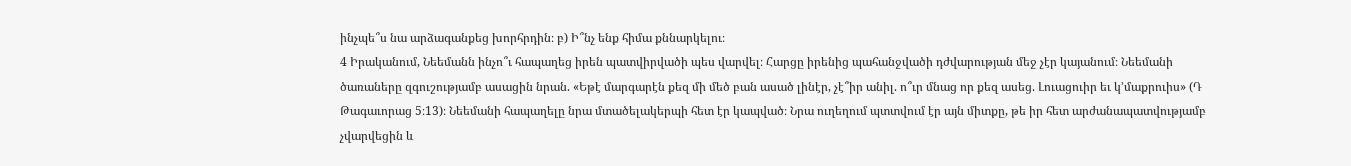ինչպե՞ս նա արձագանքեց խորհրդին։ բ) Ի՞նչ ենք հիմա քննարկելու։
4 Իրականում, Նեեմանն ինչո՞ւ հապաղեց իրեն պատվիրվածի պես վարվել։ Հարցը իրենից պահանջվածի դժվարության մեջ չէր կայանում։ Նեեմանի ծառաները զգուշությամբ ասացին նրան. «Եթէ մարգարէն քեզ մի մեծ բան ասած լինէր, չէ՞իր անիլ. ո՞ւր մնաց որ քեզ ասեց. Լուացուիր եւ կ’մաքրուիս» (Դ Թագաւորաց 5։13)։ Նեեմանի հապաղելը նրա մտածելակերպի հետ էր կապված։ Նրա ուղեղում պտտվում էր այն միտքը, թե իր հետ արժանապատվությամբ չվարվեցին և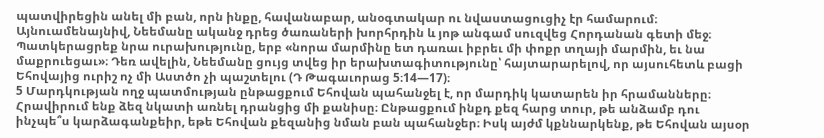պատվիրեցին անել մի բան, որն ինքը, հավանաբար, անօգտակար ու նվաստացուցիչ էր համարում։ Այնուամենայնիվ, Նեեմանը ականջ դրեց ծառաների խորհրդին և յոթ անգամ սուզվեց Հորդանան գետի մեջ։ Պատկերացրեք նրա ուրախությունը, երբ «նորա մարմինը ետ դառաւ իբրեւ մի փոքր տղայի մարմին, եւ նա մաքրուեցաւ»։ Դեռ ավելին, Նեեմանը ցույց տվեց իր երախտագիտությունը՝ հայտարարելով, որ այսուհետև բացի Եհովայից ուրիշ ոչ մի Աստծո չի պաշտելու (Դ Թագաւորաց 5։14—17)։
5 Մարդկության ողջ պատմության ընթացքում Եհովան պահանջել է, որ մարդիկ կատարեն իր հրամանները։ Հրավիրում ենք ձեզ նկատի առնել դրանցից մի քանիսը։ Ընթացքում ինքդ քեզ հարց տուր, թե անձամբ դու ինչպե՞ս կարձագանքեիր, եթե Եհովան քեզանից նման բան պահանջեր։ Իսկ այժմ կքննարկենք, թե Եհովան այսօր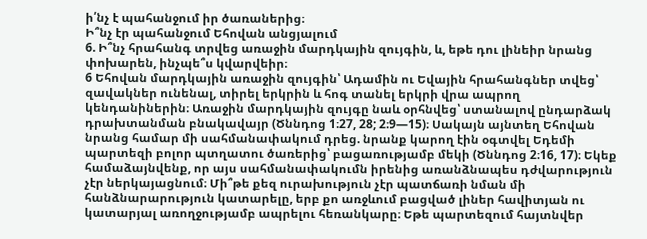ի՛նչ է պահանջում իր ծառաներից։
Ի՞նչ էր պահանջում Եհովան անցյալում
6. Ի՞նչ հրահանգ տրվեց առաջին մարդկային զույգին, և, եթե դու լինեիր նրանց փոխարեն, ինչպե՞ս կվարվեիր։
6 Եհովան մարդկային առաջին զույգին՝ Ադամին ու Եվային հրահանգներ տվեց՝ զավակներ ունենալ, տիրել երկրին և հոգ տանել երկրի վրա ապրող կենդանիներին։ Առաջին մարդկային զույգը նաև օրհնվեց՝ ստանալով ընդարձակ դրախտանման բնակավայր (Ծննդոց 1։27, 28; 2։9—15)։ Սակայն այնտեղ Եհովան նրանց համար մի սահմանափակում դրեց. նրանք կարող էին օգտվել Եդեմի պարտեզի բոլոր պտղատու ծառերից՝ բացառությամբ մեկի (Ծննդոց 2։16, 17)։ Եկեք համաձայնվենք, որ այս սահմանափակումն իրենից առանձնապես դժվարություն չէր ներկայացնում։ Մի՞թե քեզ ուրախություն չէր պատճառի նման մի հանձնարարություն կատարելը, երբ քո առջևում բացված լիներ հավիտյան ու կատարյալ առողջությամբ ապրելու հեռանկարը։ Եթե պարտեզում հայտնվեր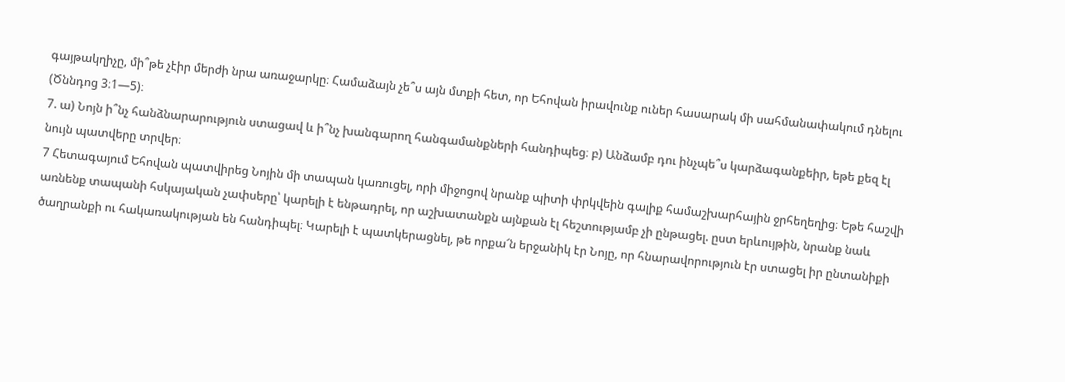գայթակղիչը, մի՞թե չէիր մերժի նրա առաջարկը։ Համաձայն չե՞ս այն մտքի հետ, որ Եհովան իրավունք ուներ հասարակ մի սահմանափակում դնելու (Ծննդոց 3։1—5)։
7. ա) Նոյն ի՞նչ հանձնարարություն ստացավ և ի՞նչ խանգարող հանգամանքների հանդիպեց։ բ) Անձամբ դու ինչպե՞ս կարձագանքեիր, եթե քեզ էլ նույն պատվերը տրվեր։
7 Հետագայում Եհովան պատվիրեց Նոյին մի տապան կառուցել, որի միջոցով նրանք պիտի փրկվեին գալիք համաշխարհային ջրհեղեղից։ Եթե հաշվի առնենք տապանի հսկայական չափսերը՝ կարելի է ենթադրել, որ աշխատանքն այնքան էլ հեշտությամբ չի ընթացել. ըստ երևույթին, նրանք նաև ծաղրանքի ու հակառակության են հանդիպել։ Կարելի է պատկերացնել, թե որքա՜ն երջանիկ էր Նոյը, որ հնարավորություն էր ստացել իր ընտանիքի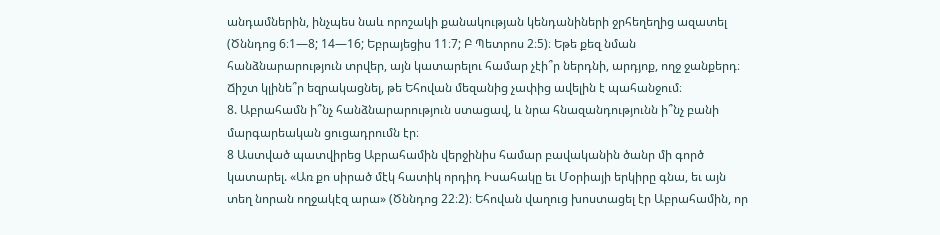անդամներին, ինչպես նաև որոշակի քանակության կենդանիների ջրհեղեղից ազատել (Ծննդոց 6։1—8; 14—16; Եբրայեցիս 11։7; Բ Պետրոս 2։5)։ Եթե քեզ նման հանձնարարություն տրվեր, այն կատարելու համար չէի՞ր ներդնի, արդյոք, ողջ ջանքերդ։ Ճիշտ կլինե՞ր եզրակացնել, թե Եհովան մեզանից չափից ավելին է պահանջում։
8. Աբրահամն ի՞նչ հանձնարարություն ստացավ, և նրա հնազանդությունն ի՞նչ բանի մարգարեական ցուցադրումն էր։
8 Աստված պատվիրեց Աբրահամին վերջինիս համար բավականին ծանր մի գործ կատարել. «Առ քո սիրած մէկ հատիկ որդիդ Իսահակը եւ Մօրիայի երկիրը գնա, եւ այն տեղ նորան ողջակէզ արա» (Ծննդոց 22։2)։ Եհովան վաղուց խոստացել էր Աբրահամին, որ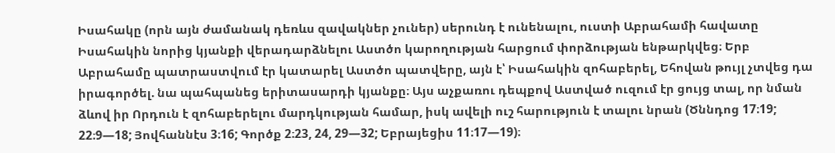Իսահակը (որն այն ժամանակ դեռևս զավակներ չուներ) սերունդ է ունենալու, ուստի Աբրահամի հավատը Իսահակին նորից կյանքի վերադարձնելու Աստծո կարողության հարցում փորձության ենթարկվեց։ Երբ Աբրահամը պատրաստվում էր կատարել Աստծո պատվերը, այն է՝ Իսահակին զոհաբերել, Եհովան թույլ չտվեց դա իրագործել. նա պահպանեց երիտասարդի կյանքը։ Այս աչքառու դեպքով Աստված ուզում էր ցույց տալ, որ նման ձևով իր Որդուն է զոհաբերելու մարդկության համար, իսկ ավելի ուշ հարություն է տալու նրան (Ծննդոց 17։19; 22։9—18; Յովհաննէս 3։16; Գործք 2։23, 24, 29—32; Եբրայեցիս 11։17—19)։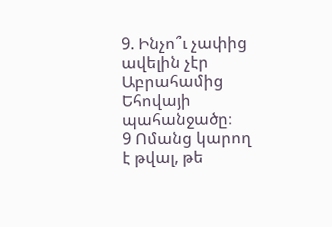9. Ինչո՞ւ չափից ավելին չէր Աբրահամից Եհովայի պահանջածը։
9 Ոմանց կարող է թվալ, թե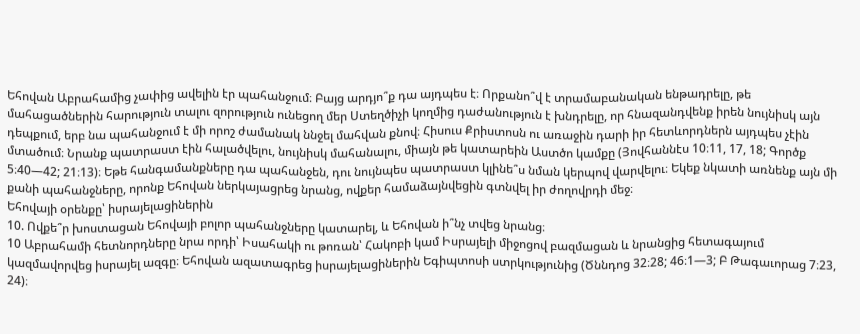Եհովան Աբրահամից չափից ավելին էր պահանջում։ Բայց արդյո՞ք դա այդպես է։ Որքանո՞վ է տրամաբանական ենթադրելը, թե մահացածներին հարություն տալու զորություն ունեցող մեր Ստեղծիչի կողմից դաժանություն է խնդրելը, որ հնազանդվենք իրեն նույնիսկ այն դեպքում, երբ նա պահանջում է մի որոշ ժամանակ ննջել մահվան քնով։ Հիսուս Քրիստոսն ու առաջին դարի իր հետևորդներն այդպես չէին մտածում։ Նրանք պատրաստ էին հալածվելու, նույնիսկ մահանալու, միայն թե կատարեին Աստծո կամքը (Յովհաննէս 10։11, 17, 18; Գործք 5։40—42; 21։13)։ Եթե հանգամանքները դա պահանջեն, դու նույնպես պատրաստ կլինե՞ս նման կերպով վարվելու։ Եկեք նկատի առնենք այն մի քանի պահանջները, որոնք Եհովան ներկայացրեց նրանց, ովքեր համաձայնվեցին գտնվել իր ժողովրդի մեջ։
Եհովայի օրենքը՝ իսրայելացիներին
10. Ովքե՞ր խոստացան Եհովայի բոլոր պահանջները կատարել, և Եհովան ի՞նչ տվեց նրանց։
10 Աբրահամի հետնորդները նրա որդի՝ Իսահակի ու թոռան՝ Հակոբի կամ Իսրայելի միջոցով բազմացան և նրանցից հետագայում կազմավորվեց իսրայել ազգը։ Եհովան ազատագրեց իսրայելացիներին Եգիպտոսի ստրկությունից (Ծննդոց 32։28; 46։1—3; Բ Թագաւորաց 7։23, 24)։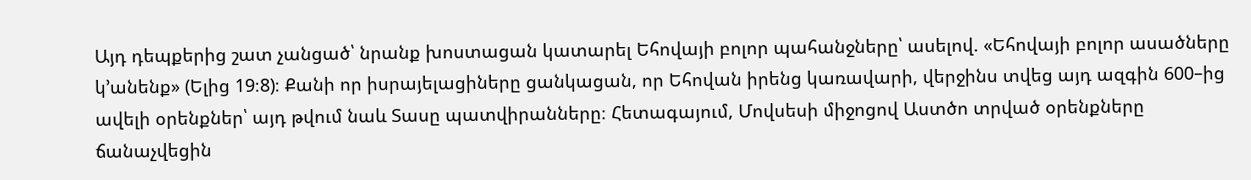Այդ դեպքերից շատ չանցած՝ նրանք խոստացան կատարել Եհովայի բոլոր պահանջները՝ ասելով. «Եհովայի բոլոր ասածները կ’անենք» (Ելից 19։8)։ Քանի որ իսրայելացիները ցանկացան, որ Եհովան իրենց կառավարի, վերջինս տվեց այդ ազգին 600–ից ավելի օրենքներ՝ այդ թվում նաև Տասը պատվիրանները։ Հետագայում, Մովսեսի միջոցով Աստծո տրված օրենքները ճանաչվեցին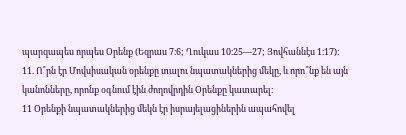պարզապես որպես Օրենք (Եզրաս 7։6; Ղուկաս 10։25—27; Յովհաննէս 1։17)։
11. Ո՞րն էր Մովսիսական օրենքը տալու նպատակներից մեկը, և որո՞նք են այն կանոնները, որոնք օգնում էին ժողովրդին Օրենքը կատարել։
11 Օրենքի նպատակներից մեկն էր իսրայելացիներին ապահովել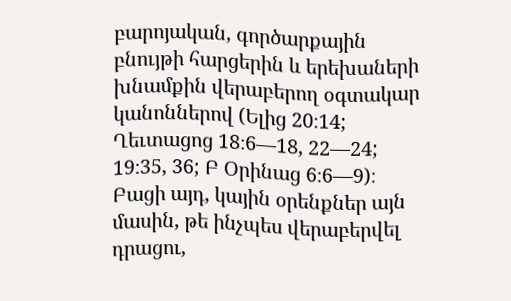բարոյական, գործարքային բնույթի հարցերին և երեխաների խնամքին վերաբերող օգտակար կանոններով (Ելից 20։14; Ղեւտացոց 18։6—18, 22—24; 19։35, 36; Բ Օրինաց 6։6—9)։ Բացի այդ, կային օրենքներ այն մասին, թե ինչպես վերաբերվել դրացու,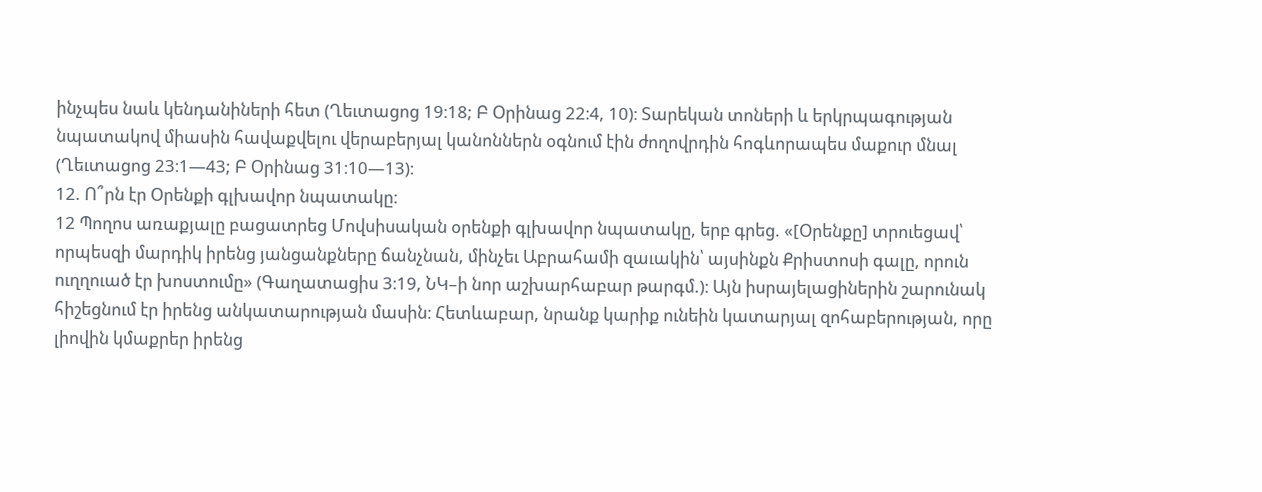ինչպես նաև կենդանիների հետ (Ղեւտացոց 19։18; Բ Օրինաց 22։4, 10)։ Տարեկան տոների և երկրպագության նպատակով միասին հավաքվելու վերաբերյալ կանոններն օգնում էին ժողովրդին հոգևորապես մաքուր մնալ (Ղեւտացոց 23։1—43; Բ Օրինաց 31։10—13)։
12. Ո՞րն էր Օրենքի գլխավոր նպատակը։
12 Պողոս առաքյալը բացատրեց Մովսիսական օրենքի գլխավոր նպատակը, երբ գրեց. «[Օրենքը] տրուեցավ՝ որպեսզի մարդիկ իրենց յանցանքները ճանչնան, մինչեւ Աբրահամի զաւակին՝ այսինքն Քրիստոսի գալը, որուն ուղղուած էր խոստումը» (Գաղատացիս 3։19, ՆԿ–ի նոր աշխարհաբար թարգմ.)։ Այն իսրայելացիներին շարունակ հիշեցնում էր իրենց անկատարության մասին։ Հետևաբար, նրանք կարիք ունեին կատարյալ զոհաբերության, որը լիովին կմաքրեր իրենց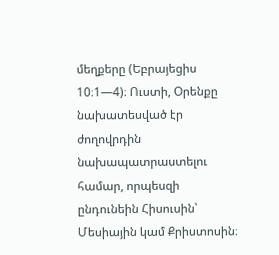մեղքերը (Եբրայեցիս 10։1—4)։ Ուստի, Օրենքը նախատեսված էր ժողովրդին նախապատրաստելու համար, որպեսզի ընդունեին Հիսուսին՝ Մեսիային կամ Քրիստոսին։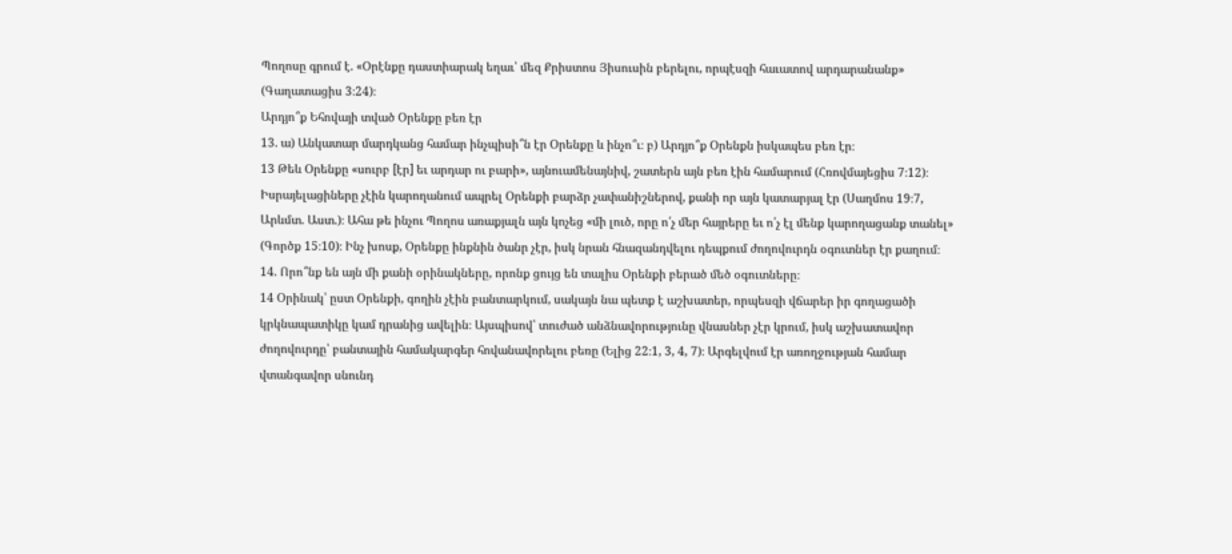Պողոսը գրում է. «Օրէնքը դաստիարակ եղաւ՝ մեզ Քրիստոս Յիսուսին բերելու, որպէսզի հաւատով արդարանանք» (Գաղատացիս 3։24)։
Արդյո՞ք Եհովայի տված Օրենքը բեռ էր
13. ա) Անկատար մարդկանց համար ինչպիսի՞ն էր Օրենքը և ինչո՞ւ։ բ) Արդյո՞ք Օրենքն իսկապես բեռ էր։
13 Թեև Օրենքը «սուրբ [էր] եւ արդար ու բարի», այնուամենայնիվ, շատերն այն բեռ էին համարում (Հռովմայեցիս 7։12)։ Իսրայելացիները չէին կարողանում ապրել Օրենքի բարձր չափանիշներով, քանի որ այն կատարյալ էր (Սաղմոս 19։7, Արևմտ. Աստ.)։ Ահա թե ինչու Պողոս առաքյալն այն կոչեց «մի լուծ, որը ո՛չ մեր հայրերը եւ ո՛չ էլ մենք կարողացանք տանել» (Գործք 15։10)։ Ինչ խոսք, Օրենքը ինքնին ծանր չէր, իսկ նրան հնազանդվելու դեպքում ժողովուրդն օգուտներ էր քաղում։
14. Որո՞նք են այն մի քանի օրինակները, որոնք ցույց են տալիս Օրենքի բերած մեծ օգուտները։
14 Օրինակ՝ ըստ Օրենքի, գողին չէին բանտարկում, սակայն նա պետք է աշխատեր, որպեսզի վճարեր իր գողացածի կրկնապատիկը կամ դրանից ավելին։ Այսպիսով՝ տուժած անձնավորությունը վնասներ չէր կրում, իսկ աշխատավոր ժողովուրդը՝ բանտային համակարգեր հովանավորելու բեռը (Ելից 22։1, 3, 4, 7)։ Արգելվում էր առողջության համար վտանգավոր սնունդ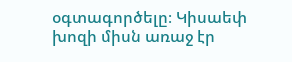օգտագործելը։ Կիսաեփ խոզի միսն առաջ էր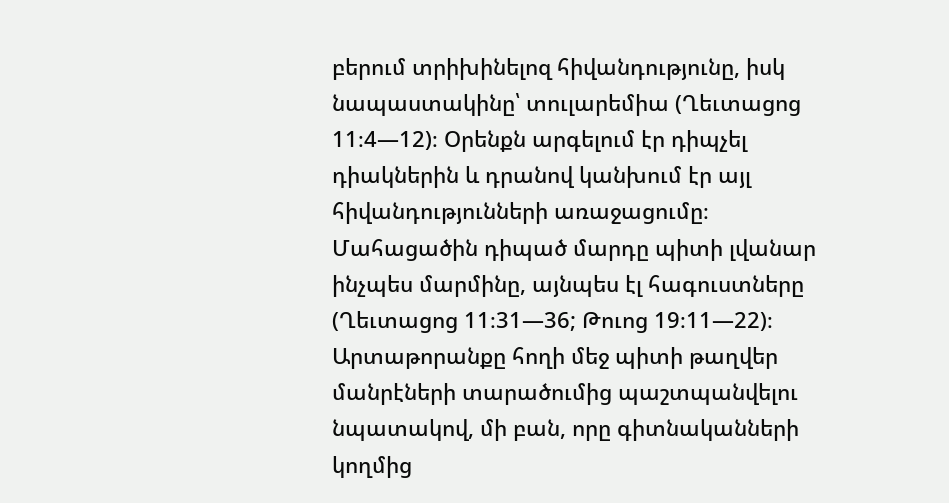բերում տրիխինելոզ հիվանդությունը, իսկ նապաստակինը՝ տուլարեմիա (Ղեւտացոց 11։4—12)։ Օրենքն արգելում էր դիպչել դիակներին և դրանով կանխում էր այլ հիվանդությունների առաջացումը։ Մահացածին դիպած մարդը պիտի լվանար ինչպես մարմինը, այնպես էլ հագուստները (Ղեւտացոց 11։31—36; Թուոց 19։11—22)։ Արտաթորանքը հողի մեջ պիտի թաղվեր մանրէների տարածումից պաշտպանվելու նպատակով, մի բան, որը գիտնականների կողմից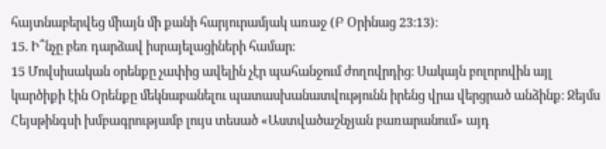հայտնաբերվեց միայն մի քանի հարյուրամյակ առաջ (Բ Օրինաց 23։13)։
15. Ի՞նչը բեռ դարձավ իսրայելացիների համար։
15 Մովսիսական օրենքը չափից ավելին չէր պահանջում ժողովրդից։ Սակայն բոլորովին այլ կարծիքի էին Օրենքը մեկնաբանելու պատասխանատվությունն իրենց վրա վերցրած անձինք։ Ջեյմս Հեյսթինգսի խմբագրությամբ լույս տեսած «Աստվածաշնչյան բառարանում» այդ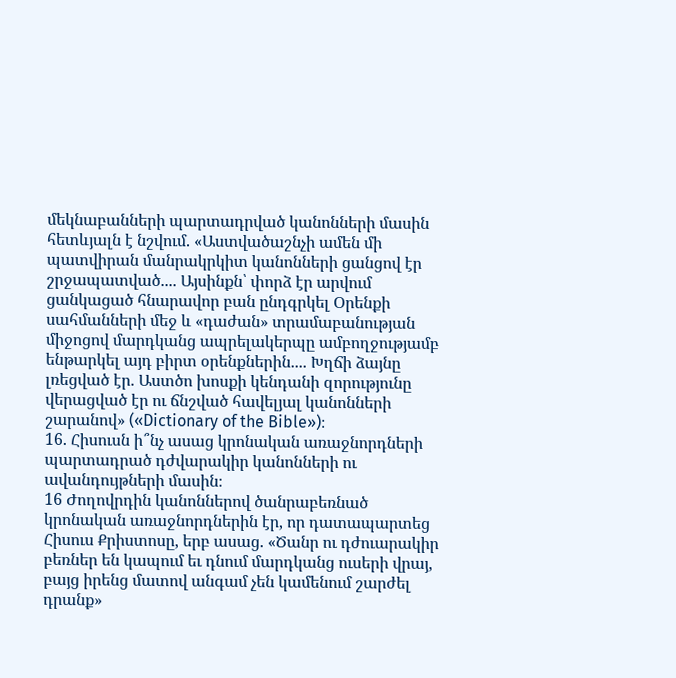մեկնաբանների պարտադրված կանոնների մասին հետևյալն է նշվում. «Աստվածաշնչի ամեն մի պատվիրան մանրակրկիտ կանոնների ցանցով էր շրջապատված.... Այսինքն՝ փորձ էր արվում ցանկացած հնարավոր բան ընդգրկել Օրենքի սահմանների մեջ և «դաժան» տրամաբանության միջոցով մարդկանց ապրելակերպը ամբողջությամբ ենթարկել այդ բիրտ օրենքներին.... Խղճի ձայնը լռեցված էր. Աստծո խոսքի կենդանի զորությունը վերացված էր ու ճնշված հավելյալ կանոնների շարանով» («Dictionary of the Bible»)։
16. Հիսուսն ի՞նչ ասաց կրոնական առաջնորդների պարտադրած դժվարակիր կանոնների ու ավանդույթների մասին։
16 Ժողովրդին կանոններով ծանրաբեռնած կրոնական առաջնորդներին էր, որ դատապարտեց Հիսուս Քրիստոսը, երբ ասաց. «Ծանր ու դժուարակիր բեռներ են կապում եւ դնում մարդկանց ուսերի վրայ, բայց իրենց մատով անգամ չեն կամենում շարժել դրանք»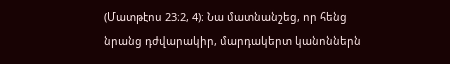(Մատթէոս 23։2, 4)։ Նա մատնանշեց, որ հենց նրանց դժվարակիր, մարդակերտ կանոններն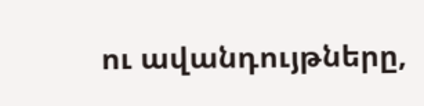ու ավանդույթները,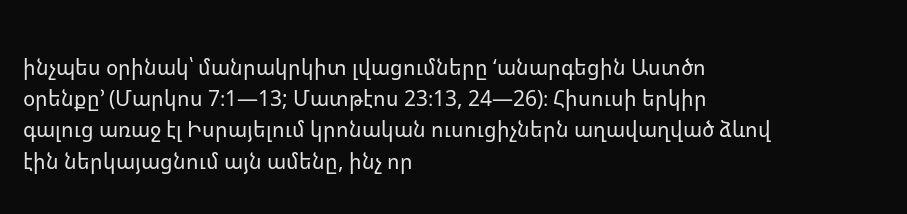ինչպես օրինակ՝ մանրակրկիտ լվացումները ‘անարգեցին Աստծո օրենքը’ (Մարկոս 7։1—13; Մատթէոս 23։13, 24—26)։ Հիսուսի երկիր գալուց առաջ էլ Իսրայելում կրոնական ուսուցիչներն աղավաղված ձևով էին ներկայացնում այն ամենը, ինչ որ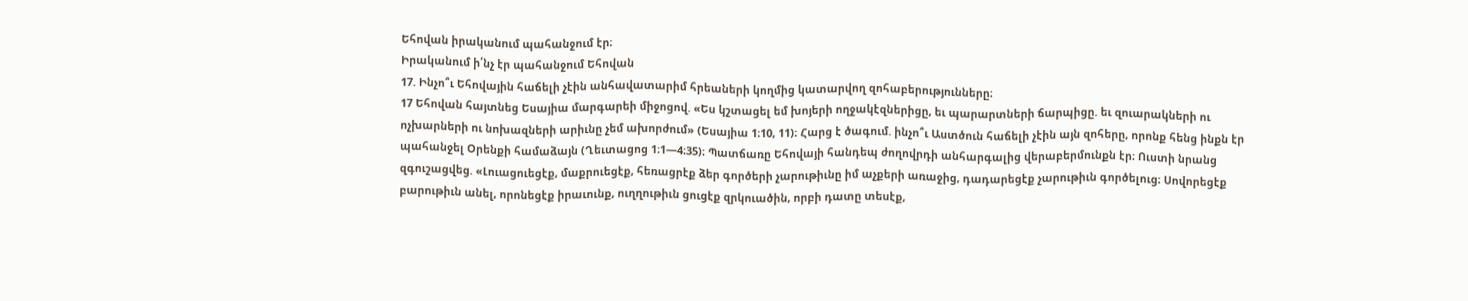Եհովան իրականում պահանջում էր։
Իրականում ի՛նչ էր պահանջում Եհովան
17. Ինչո՞ւ Եհովային հաճելի չէին անհավատարիմ հրեաների կողմից կատարվող զոհաբերությունները։
17 Եհովան հայտնեց Եսայիա մարգարեի միջոցով. «Ես կշտացել եմ խոյերի ողջակէզներիցը, եւ պարարտների ճարպիցը. եւ զուարակների ու ոչխարների ու նոխազների արիւնը չեմ ախորժում» (Եսայիա 1։10, 11)։ Հարց է ծագում. ինչո՞ւ Աստծուն հաճելի չէին այն զոհերը, որոնք հենց ինքն էր պահանջել Օրենքի համաձայն (Ղեւտացոց 1։1—4։35)։ Պատճառը Եհովայի հանդեպ ժողովրդի անհարգալից վերաբերմունքն էր։ Ուստի նրանց զգուշացվեց. «Լուացուեցէք, մաքրուեցէք, հեռացրէք ձեր գործերի չարութիւնը իմ աչքերի առաջից, դադարեցէք չարութիւն գործելուց։ Սովորեցէք բարութիւն անել, որոնեցէք իրաւունք, ուղղութիւն ցուցէք զրկուածին, որբի դատը տեսէք,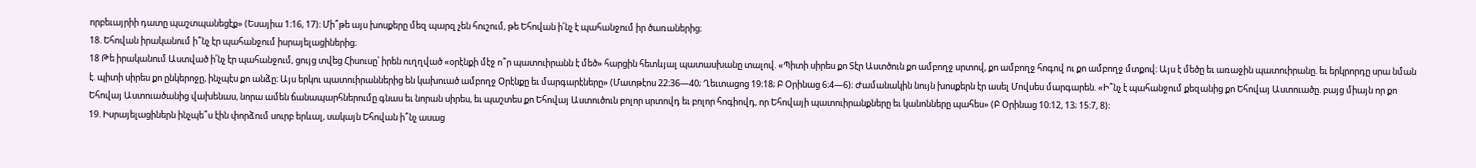որբեւայրիի դատը պաշտպանեցէք» (Եսայիա 1։16, 17)։ Մի՞թե այս խոսքերը մեզ պարզ չեն հուշում, թե Եհովան ի՛նչ է պահանջում իր ծառաներից։
18. Եհովան իրականում ի՞նչ էր պահանջում իսրայելացիներից։
18 Թե իրականում Աստված ի՛նչ էր պահանջում, ցույց տվեց Հիսուսը՝ իրեն ուղղված «օրէնքի մէջ ո՞ր պատուիրանն է մեծ» հարցին հետևյալ պատասխանը տալով. «Պիտի սիրես քո Տէր Աստծուն քո ամբողջ սրտով, քո ամբողջ հոգով ու քո ամբողջ մտքով։ Այս է մեծը եւ առաջին պատուիրանը. եւ երկրորդը սրա նման է. պիտի սիրես քո ընկերոջը, ինչպէս քո անձը։ Այս երկու պատուիրաններից են կախուած ամբողջ Օրէնքը եւ մարգարէները» (Մատթէոս 22։36—40; Ղեւտացոց 19։18; Բ Օրինաց 6։4—6)։ Ժամանակին նույն խոսքերն էր ասել Մովսես մարգարեն. «Ի՞նչ է պահանջում քեզանից քո Եհովայ Աստուածը. բայց միայն որ քո Եհովայ Աստուածանից վախենաս, նորա ամեն ճանապարհներումը գնաս եւ նորան սիրես, եւ պաշտես քո Եհովայ Աստուծուն բոլոր սրտովդ եւ բոլոր հոգիովդ, որ Եհովայի պատուիրանքները եւ կանոնները պահես» (Բ Օրինաց 10։12, 13; 15։7, 8)։
19. Իսրայելացիներն ինչպե՞ս էին փորձում սուրբ երևալ, սակայն Եհովան ի՞նչ ասաց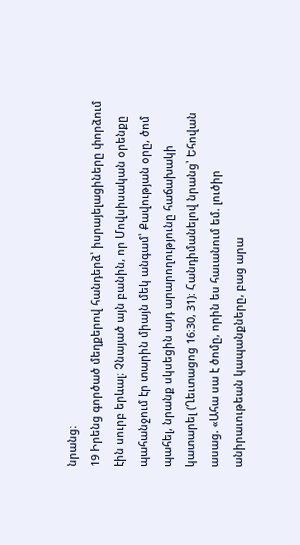նրանց։
19 Իրենց գործած մեղքերով հանդերձ՝ իսրայելացիները փորձում էին սուրբ երևալ։ Չնայած այն բանին, որ Մովսիսական օրենքը պահանջում էր տարին միայն մեկ անգամ՝ Քավության օրը, ծոմ պահել, նրանք սկսեցին այդ արարողությունը հաճախակի կատարել (Ղեւտացոց 16։30, 31)։ Հանդիմանելով նրանց՝ Եհովան ասաց. «Ահա սա է ծոմը, որին ես հաւանում եմ. լուծիր անիրաւութեան կապանքները, բաց արա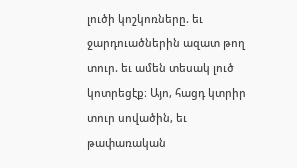լուծի կոշկոռները. եւ ջարդուածներին ազատ թող տուր. եւ ամեն տեսակ լուծ կոտրեցէք։ Այո, հացդ կտրիր տուր սովածին, եւ թափառական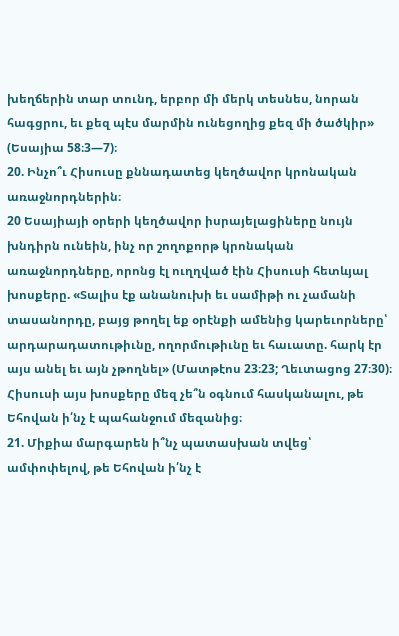խեղճերին տար տունդ, երբոր մի մերկ տեսնես, նորան հագցրու, եւ քեզ պէս մարմին ունեցողից քեզ մի ծածկիր» (Եսայիա 58։3—7)։
20. Ինչո՞ւ Հիսուսը քննադատեց կեղծավոր կրոնական առաջնորդներին։
20 Եսայիայի օրերի կեղծավոր իսրայելացիները նույն խնդիրն ունեին, ինչ որ շողոքորթ կրոնական առաջնորդները, որոնց էլ ուղղված էին Հիսուսի հետևյալ խոսքերը. «Տալիս էք անանուխի եւ սամիթի ու չամանի տասանորդը, բայց թողել եք օրէնքի ամենից կարեւորները՝ արդարադատութիւնը, ողորմութիւնը եւ հաւատը. հարկ էր այս անել եւ այն չթողնել» (Մատթէոս 23։23; Ղեւտացոց 27։30)։ Հիսուսի այս խոսքերը մեզ չե՞ն օգնում հասկանալու, թե Եհովան ի՛նչ է պահանջում մեզանից։
21. Միքիա մարգարեն ի՞նչ պատասխան տվեց՝ ամփոփելով, թե Եհովան ի՛նչ է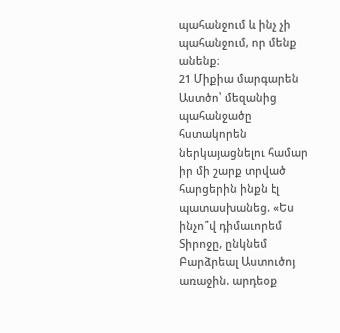պահանջում և ինչ չի պահանջում, որ մենք անենք։
21 Միքիա մարգարեն Աստծո՝ մեզանից պահանջածը հստակորեն ներկայացնելու համար իր մի շարք տրված հարցերին ինքն էլ պատասխանեց. «Ես ինչո՞վ դիմաւորեմ Տիրոջը, ընկնեմ Բարձրեալ Աստուծոյ առաջին. արդեօք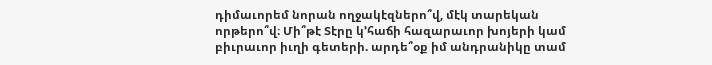դիմաւորեմ նորան ողջակէզներո՞վ, մէկ տարեկան որթերո՞վ։ Մի՞թէ Տէրը կ’հաճի հազարաւոր խոյերի կամ բիւրաւոր իւղի գետերի. արդե՞օք իմ անդրանիկը տամ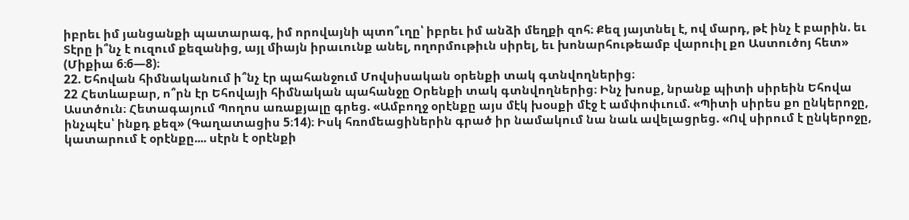իբրեւ իմ յանցանքի պատարագ, իմ որովայնի պտո՞ւղը՝ իբրեւ իմ անձի մեղքի զոհ։ Քեզ յայտնել է, ով մարդ, թէ ինչ է բարին. եւ Տէրը ի՞նչ է ուզում քեզանից, այլ միայն իրաւունք անել, ողորմութիւն սիրել, եւ խոնարհութեամբ վարուիլ քո Աստուծոյ հետ» (Միքիա 6։6—8)։
22. Եհովան հիմնականում ի՞նչ էր պահանջում Մովսիսական օրենքի տակ գտնվողներից։
22 Հետևաբար, ո՞րն էր Եհովայի հիմնական պահանջը Օրենքի տակ գտնվողներից։ Ինչ խոսք, նրանք պիտի սիրեին Եհովա Աստծուն։ Հետագայում Պողոս առաքյալը գրեց. «Ամբողջ օրէնքը այս մէկ խօսքի մէջ է ամփոփւում. «Պիտի սիրես քո ընկերոջը, ինչպէս՝ ինքդ քեզ» (Գաղատացիս 5։14)։ Իսկ հռոմեացիներին գրած իր նամակում նա նաև ավելացրեց. «Ով սիրում է ընկերոջը, կատարում է օրէնքը.... սէրն է օրէնքի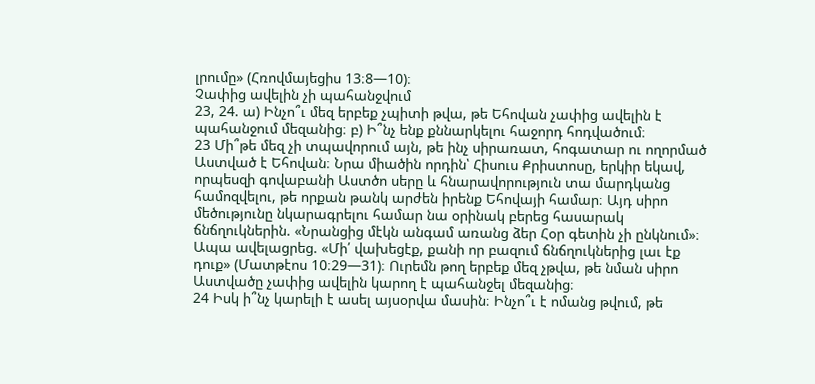լրումը» (Հռովմայեցիս 13։8—10)։
Չափից ավելին չի պահանջվում
23, 24. ա) Ինչո՞ւ մեզ երբեք չպիտի թվա, թե Եհովան չափից ավելին է պահանջում մեզանից։ բ) Ի՞նչ ենք քննարկելու հաջորդ հոդվածում։
23 Մի՞թե մեզ չի տպավորում այն, թե ինչ սիրառատ, հոգատար ու ողորմած Աստված է Եհովան։ Նրա միածին որդին՝ Հիսուս Քրիստոսը, երկիր եկավ, որպեսզի գովաբանի Աստծո սերը և հնարավորություն տա մարդկանց համոզվելու, թե որքան թանկ արժեն իրենք Եհովայի համար։ Այդ սիրո մեծությունը նկարագրելու համար նա օրինակ բերեց հասարակ ճնճղուկներին. «Նրանցից մէկն անգամ առանց ձեր Հօր գետին չի ընկնում»։ Ապա ավելացրեց. «Մի՛ վախեցէք, քանի որ բազում ճնճղուկներից լաւ էք դուք» (Մատթէոս 10։29—31)։ Ուրեմն թող երբեք մեզ չթվա, թե նման սիրո Աստվածը չափից ավելին կարող է պահանջել մեզանից։
24 Իսկ ի՞նչ կարելի է ասել այսօրվա մասին։ Ինչո՞ւ է ոմանց թվում, թե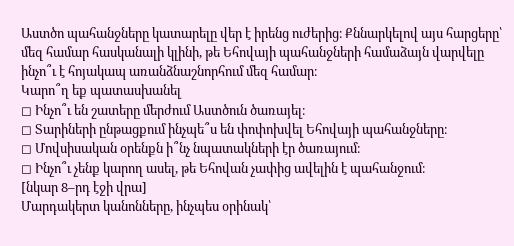Աստծո պահանջները կատարելը վեր է իրենց ուժերից։ Քննարկելով այս հարցերը՝ մեզ համար հասկանալի կլինի, թե Եհովայի պահանջների համաձայն վարվելը ինչո՞ւ է հոյակապ առանձնաշնորհում մեզ համար։
Կարո՞ղ եք պատասխանել
◻ Ինչո՞ւ են շատերը մերժում Աստծուն ծառայել։
◻ Տարիների ընթացքում ինչպե՞ս են փոփոխվել Եհովայի պահանջները։
◻ Մովսիսական օրենքն ի՞նչ նպատակների էր ծառայում։
◻ Ինչո՞ւ չենք կարող ասել, թե Եհովան չափից ավելին է պահանջում։
[նկար 8–րդ էջի վրա]
Մարդակերտ կանոնները, ինչպես օրինակ՝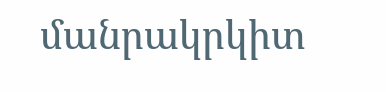մանրակրկիտ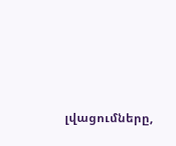լվացումները,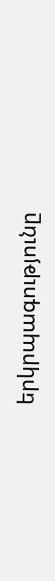երկրպագությունը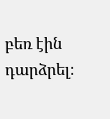բեռ էին դարձրել։